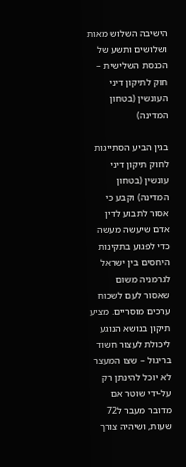הישיבה השלוש מאות ושלושים ותשע של הכנסת השלישית – חוק לתיקון דיני העונשין (בטחון המדינה)

בגין הביע הסתייגות לחוק תיקון דיני עונשין (בטחון המדינה) וקבע כי אסור לתבוע לדין אדם שיעשה מעשה כדי לפגוע בתקינות היחסים בין ישראל לגרמניה משום שאסור לעם לשכוח ערכים מוסריים. מציע תיקון בנושא הנוגע ליכולת לעצור חשוד בריגול – שצו המעצר לא יוכל להינתן רק על-ידי שוטר אם מדובר מעבר ל72 שעות, ושיהיה צורך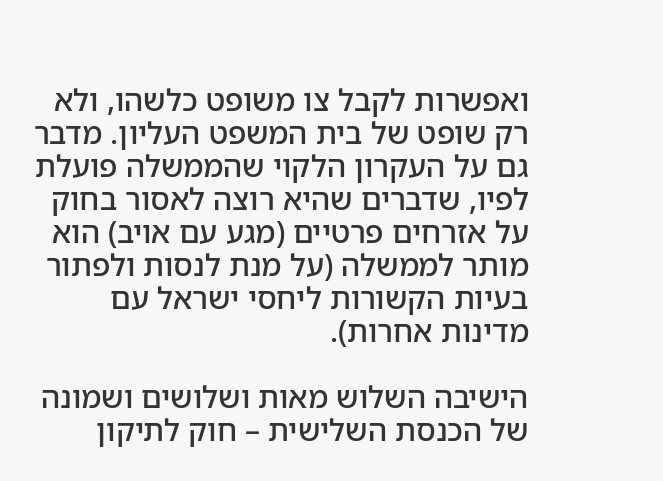ואפשרות לקבל צו משופט כלשהו, ולא רק שופט של בית המשפט העליון. מדבר גם על העקרון הלקוי שהממשלה פועלת לפיו, שדברים שהיא רוצה לאסור בחוק על אזרחים פרטיים (מגע עם אויב) הוא מותר לממשלה (על מנת לנסות ולפתור בעיות הקשורות ליחסי ישראל עם מדינות אחרות).

הישיבה השלוש מאות ושלושים ושמונה של הכנסת השלישית – חוק לתיקון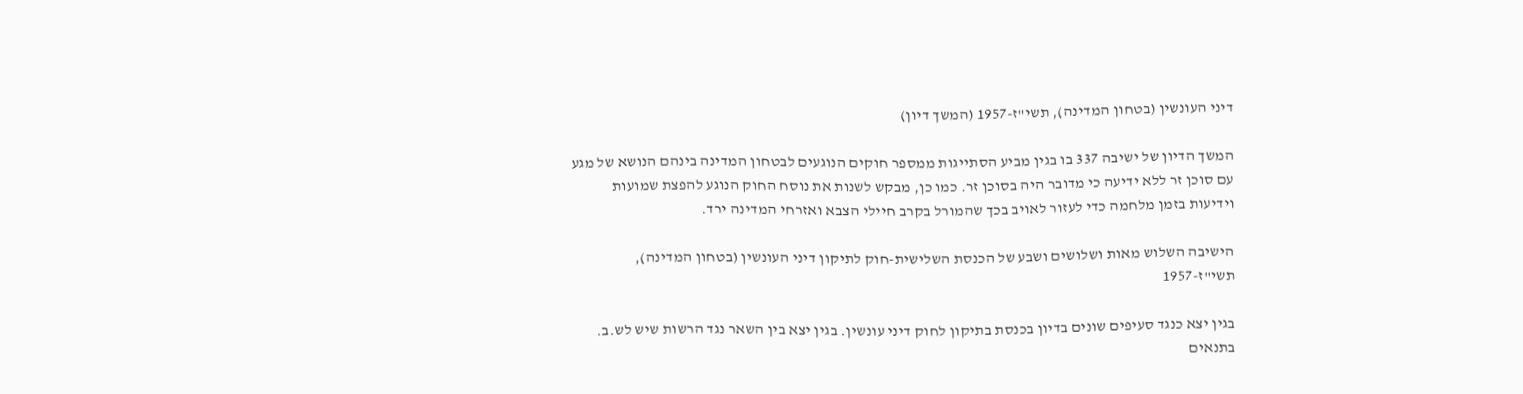דיני העונשין (בטחון המדינה), תשי"ז-1957 (המשך דיון)

המשך הדיון של ישיבה 337 בו בגין מביע הסתייגות ממספר חוקים הנוגעים לבטחון המדינה בינהם הנושא של מגע עם סוכן זר ללא ידיעה כי מדובר היה בסוכן זר. כמו כן, מבקש לשנות את נוסח החוק הנוגע להפצת שמועות וידיעות בזמן מלחמה כדי לעזור לאויב בכך שהמורל בקרב חיילי הצבא ואזרחי המדינה ירד.

הישיבה השלוש מאות ושלושים ושבע של הכנסת השלישית-חוק לתיקון דיני העונשין (בטחון המדינה), תשי"ז-1957

בגין יצא כנגד סעיפים שונים בדיון בכנסת בתיקון לחוק דיני עונשין. בגין יצא בין השאר נגד הרשות שיש לש.ב. בתנאים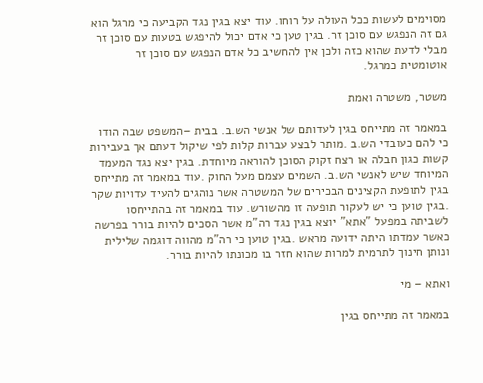מסוימים לעשות ככל העולה על רוחו. עוד יצא בגין נגד הקביעה כי מרגל הוא גם זה הנפגש עם סוכן זר. בגין טען כי אדם יכול להיפגש בטעות עם סוכן זר מבלי לדעת שהוא כזה ולכן אין להחשיב כל אדם הנפגש עם סוכן זר אוטומטית כמרגל.

משטר, משטרה ואמת

במאמר זה מתייחס בגין לעדותם של אנשי הש.ב. בבית –המשפט שבה הודו כי להם כעובדי הש.ב .מותר לבצע עברות קלות לפי שיקול דעתם אך בעבירות קשות כגון חבלה או רצח זקוק הסוכן להוראה מיוחדת. בגין יצא נגד המעמד המיוחד שיש לאנשי הש.ב. השמים עצמם מעל החוק .עוד במאמר זה מתייחס בגין לתופעת הקצינים הבכירים של המשטרה אשר נוהגים להעיד עדויות שקר .בגין טוען כי יש לעקור תופעה זו מהשורש. עוד במאמר זה בהתייחסו לשביתה במפעל "אתא" יוצא בגין נגד רה"מ אשר הסכים להיות בורר בפרשה כאשר עמדתו היתה ידועה מראש .בגין טוען כי רה"מ מהווה דוגמה שלילית ונותן חינוך לתרמית למרות שהוא חזר בו מכונתו להיות בורר.

ואתא – מי

במאמר זה מתייחס בגין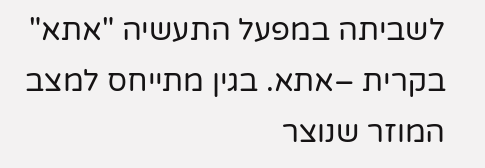לשביתה במפעל התעשיה "אתא" בקרית –אתא. בגין מתייחס למצב המוזר שנוצר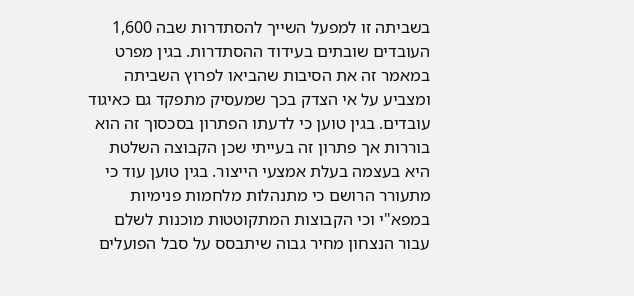בשביתה זו למפעל השייך להסתדרות שבה 1,600 העובדים שובתים בעידוד ההסתדרות. בגין מפרט במאמר זה את הסיבות שהביאו לפרוץ השביתה ומצביע על אי הצדק בכך שמעסיק מתפקד גם כאיגוד עובדים. בגין טוען כי לדעתו הפתרון בסכסוך זה הוא בוררות אך פתרון זה בעייתי שכן הקבוצה השלטת היא בעצמה בעלת אמצעי הייצור. בגין טוען עוד כי מתעורר הרושם כי מתנהלות מלחמות פנימיות במפא"י וכי הקבוצות המתקוטטות מוכנות לשלם עבור הנצחון מחיר גבוה שיתבסס על סבל הפועלים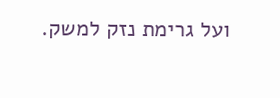ועל גרימת נזק למשק.